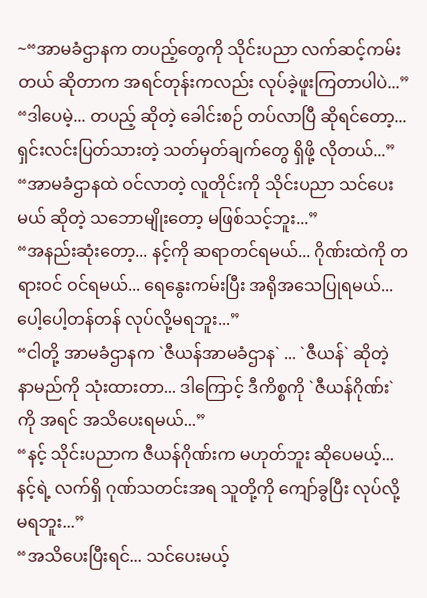~“အာမခံဌာနက တပည့်တွေကို သိုင်းပညာ လက်ဆင့်ကမ်းတယ် ဆိုတာက အရင်တုန်းကလည်း လုပ်ခဲ့ဖူးကြတာပါပဲ...”
“ဒါပေမဲ့... တပည့် ဆိုတဲ့ ခေါင်းစဉ် တပ်လာပြီ ဆိုရင်တော့... ရှင်းလင်းပြတ်သားတဲ့ သတ်မှတ်ချက်တွေ ရှိဖို့ လိုတယ်...”
“အာမခံဌာနထဲ ဝင်လာတဲ့ လူတိုင်းကို သိုင်းပညာ သင်ပေးမယ် ဆိုတဲ့ သဘောမျိုးတော့ မဖြစ်သင့်ဘူး...”
“အနည်းဆုံးတော့... နင့်ကို ဆရာတင်ရမယ်... ဂိုဏ်းထဲကို တရားဝင် ဝင်ရမယ်... ရေနွေးကမ်းပြီး အရိုအသေပြုရမယ်... ပေါ့ပေါ့တန်တန် လုပ်လို့မရဘူး...”
“ငါတို့ အာမခံဌာနက `ဇီယန်အာမခံဌာန` ... `ဇီယန်` ဆိုတဲ့ နာမည်ကို သုံးထားတာ... ဒါကြောင့် ဒီကိစ္စကို `ဇီယန်ဂိုဏ်း`ကို အရင် အသိပေးရမယ်...”
“နင့် သိုင်းပညာက ဇီယန်ဂိုဏ်းက မဟုတ်ဘူး ဆိုပေမယ့်... နင့်ရဲ့ လက်ရှိ ဂုဏ်သတင်းအရ သူတို့ကို ကျော်ခွပြီး လုပ်လို့မရဘူး...”
“အသိပေးပြီးရင်... သင်ပေးမယ့်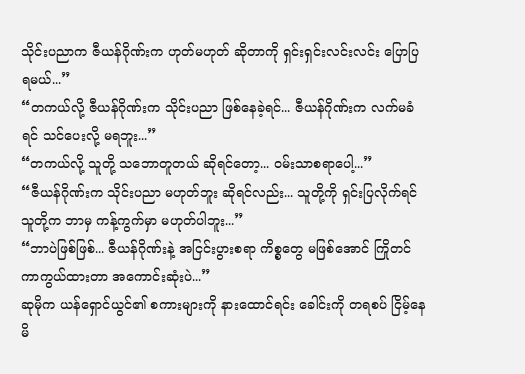သိုင်းပညာက ဇီယန်ဂိုဏ်းက ဟုတ်မဟုတ် ဆိုတာကို ရှင်းရှင်းလင်းလင်း ပြောပြရမယ်...”
“တကယ်လို့ ဇီယန်ဂိုဏ်းက သိုင်းပညာ ဖြစ်နေခဲ့ရင်... ဇီယန်ဂိုဏ်းက လက်မခံရင် သင်ပေးလို့ မရဘူး...”
“တကယ်လို့ သူတို့ သဘောတူတယ် ဆိုရင်တော့... ဝမ်းသာစရာပေါ့...”
“ဇီယန်ဂိုဏ်းက သိုင်းပညာ မဟုတ်ဘူး ဆိုရင်လည်း... သူတို့ကို ရှင်းပြလိုက်ရင် သူတို့က ဘာမှ ကန့်ကွက်မှာ မဟုတ်ပါဘူး...”
“ဘာပဲဖြစ်ဖြစ်... ဇီယန်ဂိုဏ်းနဲ့ အငြင်းပွားစရာ ကိစ္စတွေ မဖြစ်အောင် ကြိုတင် ကာကွယ်ထားတာ အကောင်းဆုံးပဲ...”
ဆုမိုက ယန်ရှောင်ယွင်၏ စကားများကို နားထောင်ရင်း ခေါင်းကို တရစပ် ငြိမ့်နေမိ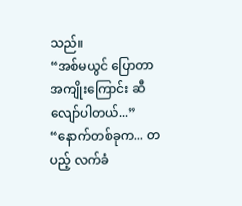သည်။
“အစ်မယွင် ပြောတာ အကျိုးကြောင်း ဆီလျော်ပါတယ်...”
“နောက်တစ်ခုက... တပည့် လက်ခံ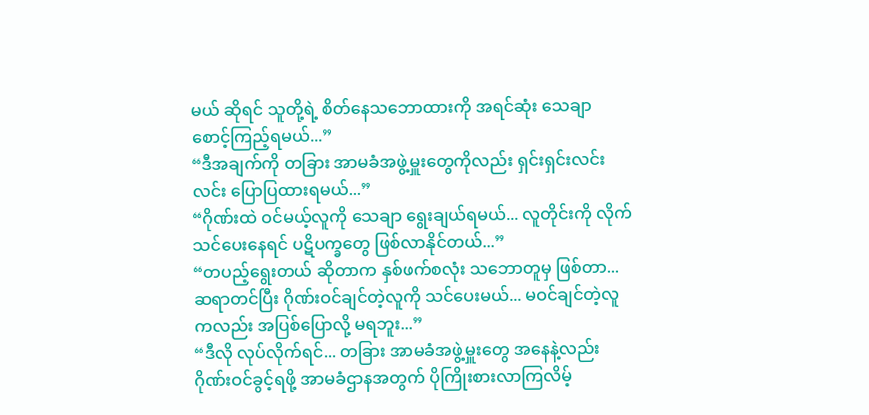မယ် ဆိုရင် သူတို့ရဲ့ စိတ်နေသဘောထားကို အရင်ဆုံး သေချာ စောင့်ကြည့်ရမယ်...”
“ဒီအချက်ကို တခြား အာမခံအဖွဲ့မှူးတွေကိုလည်း ရှင်းရှင်းလင်းလင်း ပြောပြထားရမယ်...”
“ဂိုဏ်းထဲ ဝင်မယ့်လူကို သေချာ ရွေးချယ်ရမယ်... လူတိုင်းကို လိုက်သင်ပေးနေရင် ပဋိပက္ခတွေ ဖြစ်လာနိုင်တယ်...”
“တပည့်ရွေးတယ် ဆိုတာက နှစ်ဖက်စလုံး သဘောတူမှ ဖြစ်တာ... ဆရာတင်ပြီး ဂိုဏ်းဝင်ချင်တဲ့လူကို သင်ပေးမယ်... မဝင်ချင်တဲ့လူကလည်း အပြစ်ပြောလို့ မရဘူး...”
“ဒီလို လုပ်လိုက်ရင်... တခြား အာမခံအဖွဲ့မှူးတွေ အနေနဲ့လည်း ဂိုဏ်းဝင်ခွင့်ရဖို့ အာမခံဌာနအတွက် ပိုကြိုးစားလာကြလိမ့်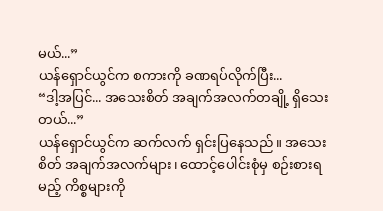မယ်...”
ယန်ရှောင်ယွင်က စကားကို ခဏရပ်လိုက်ပြီး...
“ဒါ့အပြင်... အသေးစိတ် အချက်အလက်တချို့ ရှိသေးတယ်...”
ယန်ရှောင်ယွင်က ဆက်လက် ရှင်းပြနေသည်။ အသေးစိတ် အချက်အလက်များ၊ ထောင့်ပေါင်းစုံမှ စဉ်းစားရမည့် ကိစ္စများကို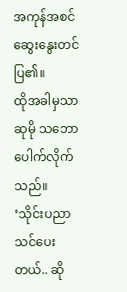အကုန်အစင် ဆွေးနွေးတင်ပြ၏။
ထိုအခါမှသာ ဆုမို သဘောပေါက်လိုက်သည်။
‘သိုင်းပညာ သင်ပေးတယ်.. ဆို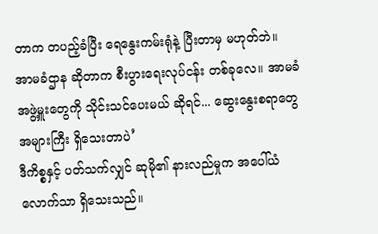တာက တပည့်ခံပြီး ရေနွေးကမ်းရုံနဲ့ ပြီးတာမှ မဟုတ်ဘဲ။
အာမခံဌာန ဆိုတာက စီးပွားရေးလုပ်ငန်း တစ်ခုလေ။ အာမခံအဖွဲ့မှူးတွေကို သိုင်းသင်ပေးမယ် ဆိုရင်... ဆွေးနွေးစရာတွေ အများကြီး ရှိသေးတာပဲ’
ဒီကိစ္စနှင့် ပတ်သက်လျှင် ဆုမို၏ နားလည်မှုက အပေါ်ယံလောက်သာ ရှိသေးသည်။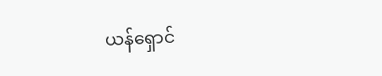ယန်ရှောင်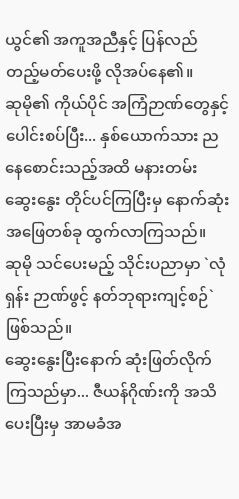ယွင်၏ အကူအညီနှင့် ပြန်လည် တည့်မတ်ပေးဖို့ လိုအပ်နေ၏။
ဆုမို၏ ကိုယ်ပိုင် အကြံဉာဏ်တွေနှင့် ပေါင်းစပ်ပြီး... နှစ်ယောက်သား ညနေစောင်းသည့်အထိ မနားတမ်း ဆွေးနွေး တိုင်ပင်ကြပြီးမှ နောက်ဆုံး အဖြေတစ်ခု ထွက်လာကြသည်။
ဆုမို သင်ပေးမည့် သိုင်းပညာမှာ `လုံရှန်း ဉာဏ်ဖွင့် နတ်ဘုရားကျင့်စဉ်` ဖြစ်သည်။
ဆွေးနွေးပြီးနောက် ဆုံးဖြတ်လိုက်ကြသည်မှာ... ဇီယန်ဂိုဏ်းကို အသိပေးပြီးမှ အာမခံအ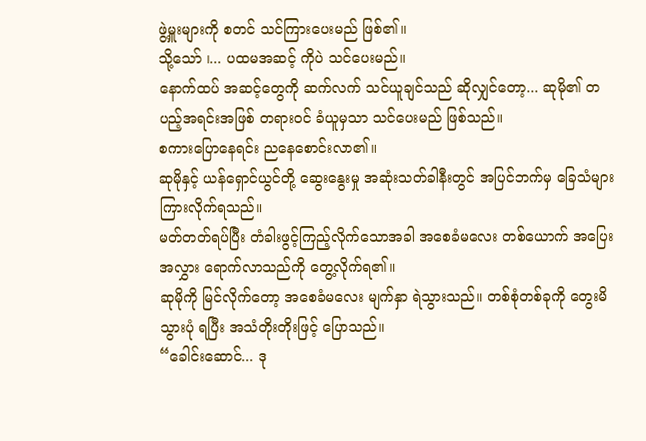ဖွဲ့မှူးများကို စတင် သင်ကြားပေးမည် ဖြစ်၏။
သို့သော် ၊... ပထမအဆင့် ကိုပဲ သင်ပေးမည်။
နောက်ထပ် အဆင့်တွေကို ဆက်လက် သင်ယူချင်သည် ဆိုလျှင်တော့... ဆုမို၏ တပည့်အရင်းအဖြစ် တရားဝင် ခံယူမှသာ သင်ပေးမည် ဖြစ်သည်။
စကားပြောနေရင်း ညနေစောင်းလာ၏။
ဆုမိုနှင့် ယန်ရှောင်ယွင်တို့ ဆွေးနွေးမှု အဆုံးသတ်ခါနီးတွင် အပြင်ဘက်မှ ခြေသံများ ကြားလိုက်ရသည်။
မတ်တတ်ရပ်ပြီး တံခါးဖွင့်ကြည့်လိုက်သောအခါ အစေခံမလေး တစ်ယောက် အပြေးအလွှား ရောက်လာသည်ကို တွေ့လိုက်ရ၏။
ဆုမိုကို မြင်လိုက်တော့ အစေခံမလေး မျက်နှာ ရဲသွားသည်။ တစ်စုံတစ်ခုကို တွေးမိသွားပုံ ရပြီး အသံတိုးတိုးဖြင့် ပြောသည်။
“ခေါင်းဆောင်... ဒု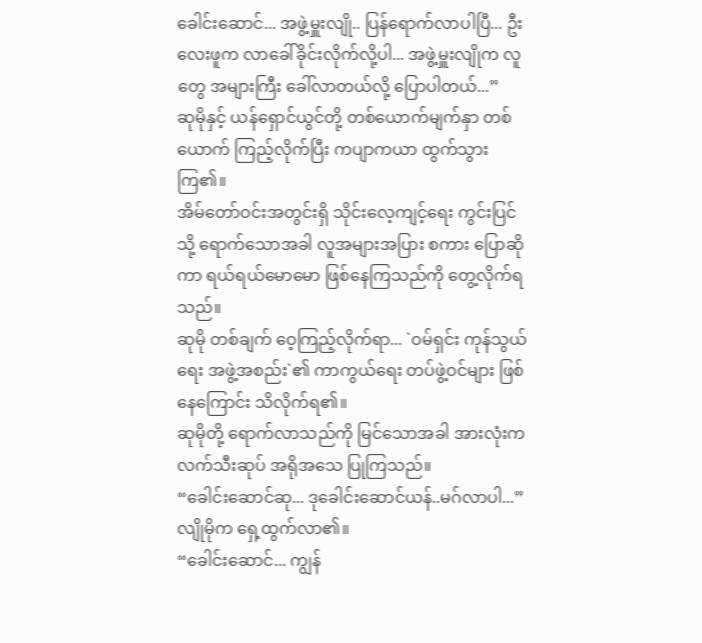ခေါင်းဆောင်... အဖွဲ့မှူးလျို.. ပြန်ရောက်လာပါပြီ... ဦးလေးဖူက လာခေါ်ခိုင်းလိုက်လို့ပါ... အဖွဲ့မှူးလျိုက လူတွေ အများကြီး ခေါ်လာတယ်လို့ ပြောပါတယ်...”
ဆုမိုနှင့် ယန်ရှောင်ယွင်တို့ တစ်ယောက်မျက်နှာ တစ်ယောက် ကြည့်လိုက်ပြီး ကပျာကယာ ထွက်သွားကြ၏။
အိမ်တော်ဝင်းအတွင်းရှိ သိုင်းလေ့ကျင့်ရေး ကွင်းပြင်သို့ ရောက်သောအခါ လူအများအပြား စကား ပြောဆိုကာ ရယ်ရယ်မောမော ဖြစ်နေကြသည်ကို တွေ့လိုက်ရသည်။
ဆုမို တစ်ချက် ဝေ့ကြည့်လိုက်ရာ... `ဝမ်ရှင်း ကုန်သွယ်ရေး အဖွဲ့အစည်း`၏ ကာကွယ်ရေး တပ်ဖွဲ့ဝင်များ ဖြစ်နေကြောင်း သိလိုက်ရ၏။
ဆုမိုတို့ ရောက်လာသည်ကို မြင်သောအခါ အားလုံးက လက်သီးဆုပ် အရိုအသေ ပြုကြသည်။
“ခေါင်းဆောင်ဆု... ဒုခေါင်းဆောင်ယန်..မဂ်လာပါ...”
လျိုမိုက ရှေ့ထွက်လာ၏။
“ခေါင်းဆောင်... ကျွန်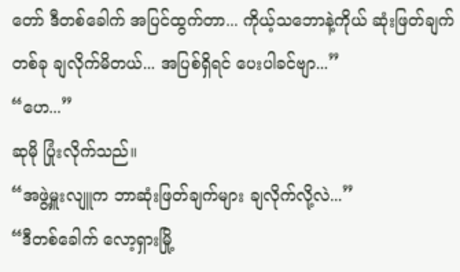တော် ဒီတစ်ခေါက် အပြင်ထွက်တာ... ကိုယ့်သဘောနဲ့ကိုယ် ဆုံးဖြတ်ချက် တစ်ခု ချလိုက်မိတယ်... အပြစ်ရှိရင် ပေးပါခင်ဗျာ...”
“ဟေ...”
ဆုမို ပြုံးလိုက်သည်။
“အဖွဲ့မှူးလျူက ဘာဆုံးဖြတ်ချက်များ ချလိုက်လို့လဲ...”
“ဒီတစ်ခေါက် လော့ရှားမြို့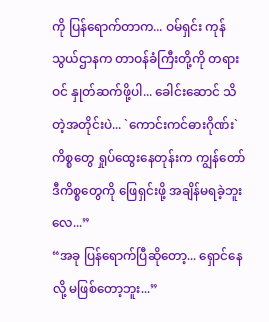ကို ပြန်ရောက်တာက... ဝမ်ရှင်း ကုန်သွယ်ဌာနက တာဝန်ခံကြီးတို့ကို တရားဝင် နှုတ်ဆက်ဖို့ပါ... ခေါင်းဆောင် သိတဲ့အတိုင်းပဲ... `ကောင်းကင်ဓားဂိုဏ်း` ကိစ္စတွေ ရှုပ်ထွေးနေတုန်းက ကျွန်တော် ဒီကိစ္စတွေကို ဖြေရှင်းဖို့ အချိန်မရခဲ့ဘူးလေ...”
“အခု ပြန်ရောက်ပြီဆိုတော့... ရှောင်နေလို့ မဖြစ်တော့ဘူး...”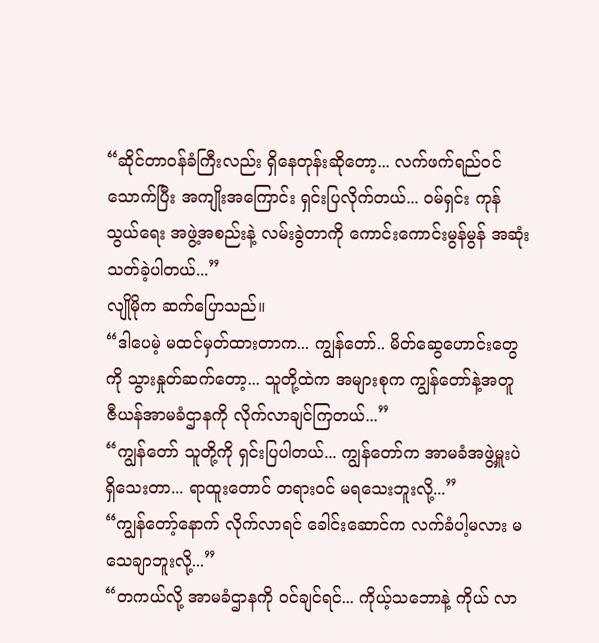“ဆိုင်တာဝန်ခံကြီးလည်း ရှိနေတုန်းဆိုတော့... လက်ဖက်ရည်ဝင်သောက်ပြီး အကျိုးအကြောင်း ရှင်းပြလိုက်တယ်... ဝမ်ရှင်း ကုန်သွယ်ရေး အဖွဲ့အစည်းနဲ့ လမ်းခွဲတာကို ကောင်းကောင်းမွန်မွန် အဆုံးသတ်ခဲ့ပါတယ်...”
လျိုမိုက ဆက်ပြောသည်။
“ဒါပေမဲ့ မထင်မှတ်ထားတာက... ကျွန်တော်.. မိတ်ဆွေဟောင်းတွေကို သွားနှုတ်ဆက်တော့... သူတို့ထဲက အများစုက ကျွန်တော်နဲ့အတူ ဇီယန်အာမခံဌာနကို လိုက်လာချင်ကြတယ်...”
“ကျွန်တော် သူတို့ကို ရှင်းပြပါတယ်... ကျွန်တော်က အာမခံအဖွဲ့မှူးပဲ ရှိသေးတာ... ရာထူးတောင် တရားဝင် မရသေးဘူးလို့...”
“ကျွန်တော့်နောက် လိုက်လာရင် ခေါင်းဆောင်က လက်ခံပါ့မလား မသေချာဘူးလို့...”
“တကယ်လို့ အာမခံဌာနကို ဝင်ချင်ရင်... ကိုယ့်သဘောနဲ့ ကိုယ် လာ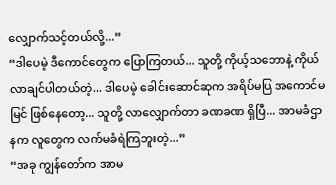လျှောက်သင့်တယ်လို့...”
“ဒါပေမဲ့ ဒီကောင်တွေက ပြောကြတယ်... သူတို့ ကိုယ့်သဘောနဲ့ ကိုယ် လာချင်ပါတယ်တဲ့... ဒါပေမဲ့ ခေါင်းဆောင်ဆုက အရိပ်မပြ အကောင်မမြင် ဖြစ်နေတော့... သူတို့ လာလျှောက်တာ ခဏခဏ ရှိပြီ... အာမခံဌာနက လူတွေက လက်မခံရဲကြဘူးတဲ့...”
“အခု ကျွန်တော်က အာမ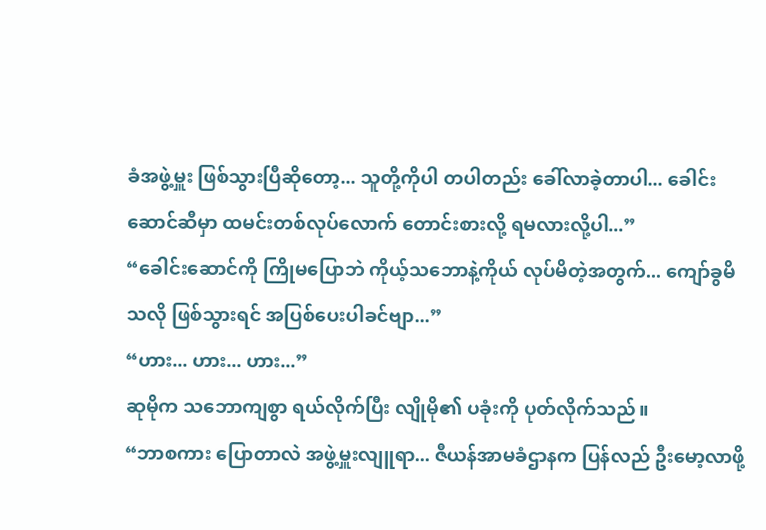ခံအဖွဲ့မှူး ဖြစ်သွားပြီဆိုတော့... သူတို့ကိုပါ တပါတည်း ခေါ်လာခဲ့တာပါ... ခေါင်းဆောင်ဆီမှာ ထမင်းတစ်လုပ်လောက် တောင်းစားလို့ ရမလားလို့ပါ...”
“ခေါင်းဆောင်ကို ကြိုမပြောဘဲ ကိုယ့်သဘောနဲ့ကိုယ် လုပ်မိတဲ့အတွက်... ကျော်ခွမိသလို ဖြစ်သွားရင် အပြစ်ပေးပါခင်ဗျာ...”
“ဟား... ဟား... ဟား...”
ဆုမိုက သဘောကျစွာ ရယ်လိုက်ပြီး လျိုမို၏ ပခုံးကို ပုတ်လိုက်သည်။
“ဘာစကား ပြောတာလဲ အဖွဲ့မှူးလျူရာ... ဇီယန်အာမခံဌာနက ပြန်လည် ဦးမော့လာဖို့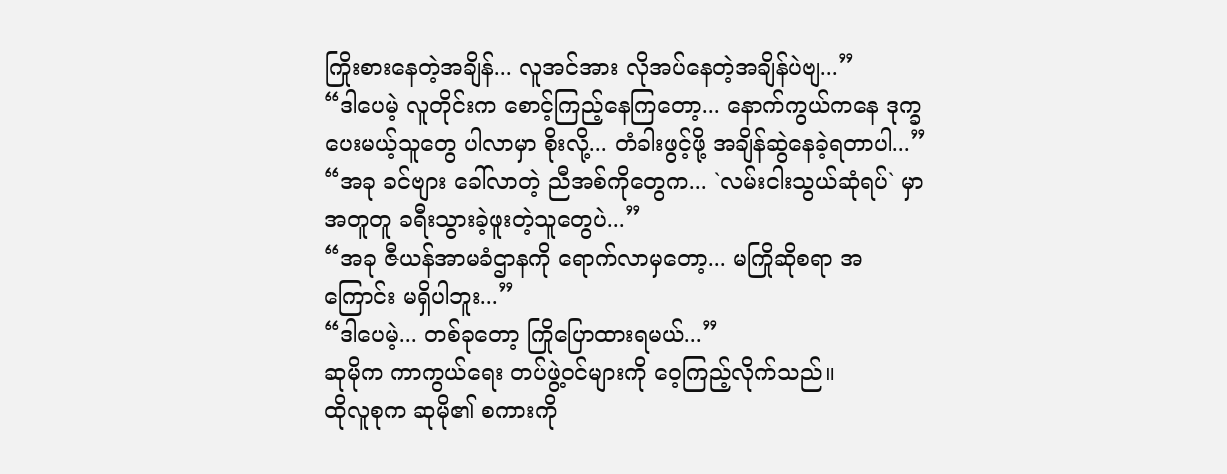ကြိုးစားနေတဲ့အချိန်... လူအင်အား လိုအပ်နေတဲ့အချိန်ပဲဗျ...”
“ဒါပေမဲ့ လူတိုင်းက စောင့်ကြည့်နေကြတော့... နောက်ကွယ်ကနေ ဒုက္ခပေးမယ့်သူတွေ ပါလာမှာ စိုးလို့... တံခါးဖွင့်ဖို့ အချိန်ဆွဲနေခဲ့ရတာပါ...”
“အခု ခင်ဗျား ခေါ်လာတဲ့ ညီအစ်ကိုတွေက... `လမ်းငါးသွယ်ဆုံရပ်` မှာ အတူတူ ခရီးသွားခဲ့ဖူးတဲ့သူတွေပဲ...”
“အခု ဇီယန်အာမခံဌာနကို ရောက်လာမှတော့... မကြိုဆိုစရာ အကြောင်း မရှိပါဘူး...”
“ဒါပေမဲ့... တစ်ခုတော့ ကြိုပြောထားရမယ်...”
ဆုမိုက ကာကွယ်ရေး တပ်ဖွဲ့ဝင်များကို ဝေ့ကြည့်လိုက်သည်။
ထိုလူစုက ဆုမို၏ စကားကို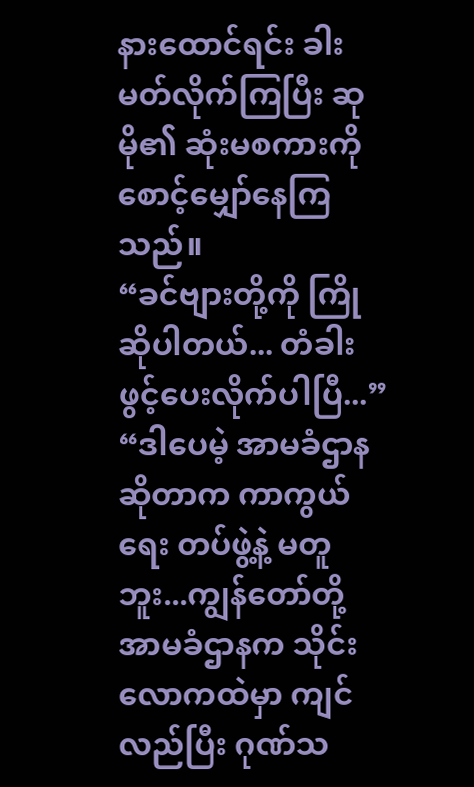နားထောင်ရင်း ခါးမတ်လိုက်ကြပြီး ဆုမို၏ ဆုံးမစကားကို စောင့်မျှော်နေကြသည်။
“ခင်ဗျားတို့ကို ကြိုဆိုပါတယ်... တံခါးဖွင့်ပေးလိုက်ပါပြီ...”
“ဒါပေမဲ့ အာမခံဌာန ဆိုတာက ကာကွယ်ရေး တပ်ဖွဲ့နဲ့ မတူဘူး...ကျွန်တော်တို့ အာမခံဌာနက သိုင်းလောကထဲမှာ ကျင်လည်ပြီး ဂုဏ်သ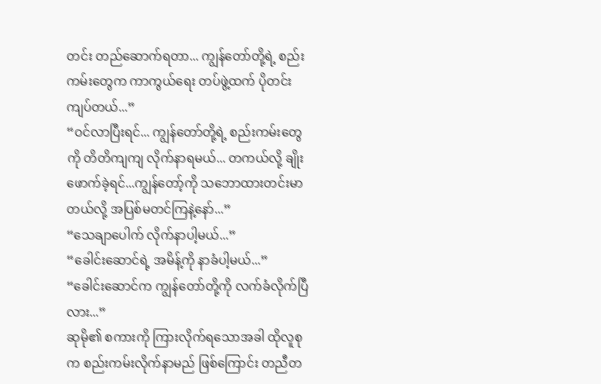တင်း တည်ဆောက်ရတာ... ကျွန်တော်တို့ရဲ့ စည်းကမ်းတွေက ကာကွယ်ရေး တပ်ဖွဲ့ထက် ပိုတင်းကျပ်တယ်...”
“ဝင်လာပြီးရင်... ကျွန်တော်တို့ရဲ့ စည်းကမ်းတွေကို တိတိကျကျ လိုက်နာရမယ်... တကယ်လို့ ချိုးဖောက်ခဲ့ရင်...ကျွန်တော့်ကို သဘောထားတင်းမာတယ်လို့ အပြစ်မတင်ကြနဲ့နော်...”
“သေချာပေါက် လိုက်နာပါ့မယ်...”
“ခေါင်းဆောင်ရဲ့ အမိန့်ကို နာခံပါ့မယ်...”
“ခေါင်းဆောင်က ကျွန်တော်တို့ကို လက်ခံလိုက်ပြီလား...”
ဆုမို၏ စကားကို ကြားလိုက်ရသောအခါ ထိုလူစုက စည်းကမ်းလိုက်နာမည် ဖြစ်ကြောင်း တညီတ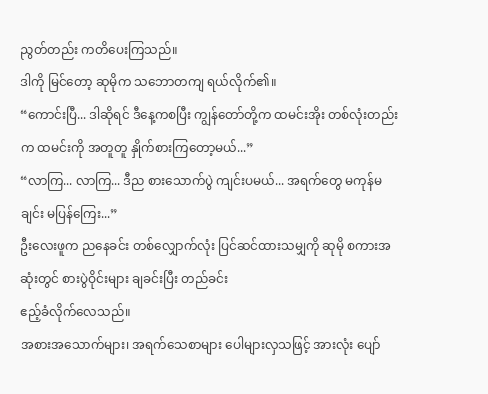ညွတ်တည်း ကတိပေးကြသည်။
ဒါကို မြင်တော့ ဆုမိုက သဘောတကျ ရယ်လိုက်၏။
“ကောင်းပြီ... ဒါဆိုရင် ဒီနေ့ကစပြီး ကျွန်တော်တို့က ထမင်းအိုး တစ်လုံးတည်းက ထမင်းကို အတူတူ နှိုက်စားကြတော့မယ်...”
“လာကြ... လာကြ... ဒီည စားသောက်ပွဲ ကျင်းပမယ်... အရက်တွေ မကုန်မချင်း မပြန်ကြေး...”
ဦးလေးဖူက ညနေခင်း တစ်လျှောက်လုံး ပြင်ဆင်ထားသမျှကို ဆုမို စကားအဆုံးတွင် စားပွဲဝိုင်းများ ချခင်းပြီး တည်ခင်း
ဧည့်ခံလိုက်လေသည်။
အစားအသောက်များ၊ အရက်သေစာများ ပေါများလှသဖြင့် အားလုံး ပျော်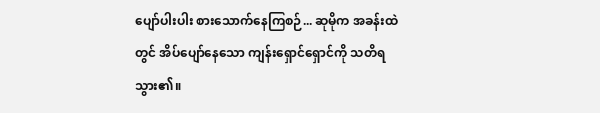ပျော်ပါးပါး စားသောက်နေကြစဉ်... ဆုမိုက အခန်းထဲတွင် အိပ်ပျော်နေသော ကျန်းရှောင်ရှောင်ကို သတိရသွား၏။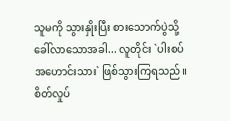သူမကို သွားနှိုးပြီး စားသောက်ပွဲသို့ ခေါ်လာသောအခါ... လူတိုင်း `ပါးစပ်အဟောင်းသား` ဖြစ်သွားကြရသည်။
စိတ်လှုပ်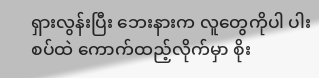ရှားလွန်းပြီး ဘေးနားက လူတွေကိုပါ ပါးစပ်ထဲ ကောက်ထည့်လိုက်မှာ စိုး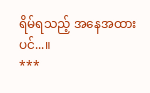ရိမ်ရသည့် အနေအထားပင်...။
***